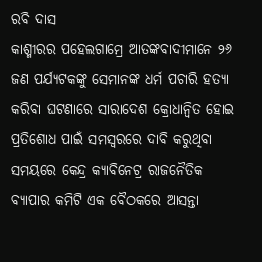ରବି ଦାସ
କାଶ୍ମୀରର ପହେଲଗାମ୍ରେ ଆତଙ୍କବାଦୀମାନେ ୨୬ ଜଣ ପର୍ଯ୍ୟଟକଙ୍କୁ ସେମାନଙ୍କ ଧର୍ମ ପଚାରି ହତ୍ୟା କରିବା ଘଟଣାରେ ସାରାଦେଶ କ୍ରୋଧାନ୍ୱିତ ହୋଇ ପ୍ରତିଶୋଧ ପାଇଁ ସମସ୍ୱରରେ ଦାବି କରୁଥିବା ସମୟରେ କେନ୍ଦ୍ର କ୍ୟାବିନେଟ୍ର ରାଜନୈତିକ ବ୍ୟାପାର କମିଟି ଏକ ବୈଠକରେ ଆସନ୍ତା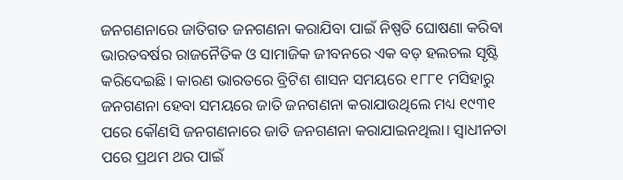ଜନଗଣନାରେ ଜାତିଗତ ଜନଗଣନା କରାଯିବା ପାଇଁ ନିଷ୍ପତି ଘୋଷଣା କରିବା ଭାରତବର୍ଷର ରାଜନୈତିକ ଓ ସାମାଜିକ ଜୀବନରେ ଏକ ବଡ଼ ହଲଚଲ ସୃଷ୍ଟି କରିଦେଇଛି। କାରଣ ଭାରତରେ ବ୍ରିଟିଶ ଶାସନ ସମୟରେ ୧୮୮୧ ମସିହାରୁ ଜନଗଣନା ହେବା ସମୟରେ ଜାତି ଜନଗଣନା କରାଯାଉଥିଲେ ମଧ୍ୟ ୧୯୩୧ ପରେ କୌଣସି ଜନଗଣନାରେ ଜାତି ଜନଗଣନା କରାଯାଇନଥିଲା। ସ୍ୱାଧୀନତା ପରେ ପ୍ରଥମ ଥର ପାଇଁ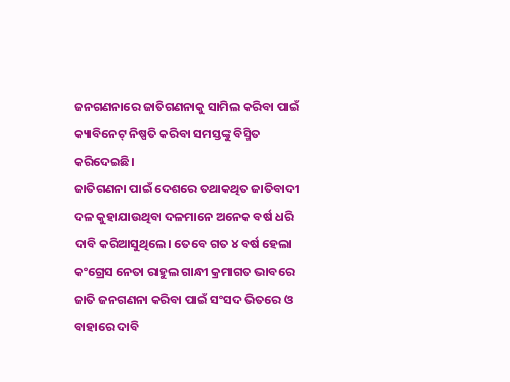ଜନଗଣନାରେ ଜାତିଗଣନାକୁ ସାମିଲ କରିବା ପାଇଁ କ୍ୟାବିନେଟ୍ ନିଷ୍ପତି କରିବା ସମସ୍ତଙ୍କୁ ବିସ୍ମିତ କରିଦେଇଛି।
ଜାତିଗଣନା ପାଇଁ ଦେଶରେ ତଥାକଥିତ ଜାତିବାଦୀ ଦଳ କୁହାଯାଉଥିବା ଦଳମାନେ ଅନେକ ବର୍ଷ ଧରି ଦାବି କରିଆସୁଥିଲେ। ତେବେ ଗତ ୪ ବର୍ଷ ହେଲା କଂଗ୍ରେସ ନେତା ରାହୁଲ ଗାନ୍ଧୀ କ୍ରମାଗତ ଭାବରେ ଜାତି ଜନଗଣନା କରିବା ପାଇଁ ସଂସଦ ଭିତରେ ଓ ବାହାରେ ଦାବି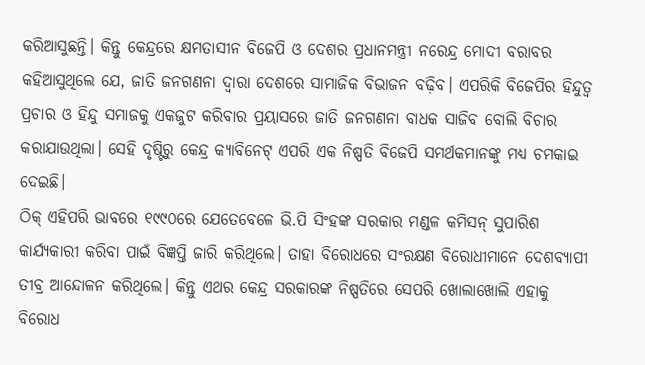କରିଆସୁଛନ୍ତି। କିନ୍ତୁ କେନ୍ଦ୍ରରେ କ୍ଷମତାସୀନ ବିଜେପି ଓ ଦେଶର ପ୍ରଧାନମନ୍ତ୍ରୀ ନରେନ୍ଦ୍ର ମୋଦୀ ବରାବର କହିଆସୁଥିଲେ ଯେ, ଜାତି ଜନଗଣନା ଦ୍ୱାରା ଦେଶରେ ସାମାଜିକ ବିଭାଜନ ବଢ଼ିବ। ଏପରିକି ବିଜେପିର ହିନ୍ଦୁତ୍ୱ ପ୍ରଚାର ଓ ହିନ୍ଦୁ ସମାଜକୁ ଏକଜୁଟ କରିବାର ପ୍ରୟାସରେ ଜାତି ଜନଗଣନା ବାଧକ ସାଜିବ ବୋଲି ବିଚାର କରାଯାଉଥିଲା। ସେହି ଦୃଷ୍ଟିରୁ କେନ୍ଦ୍ର କ୍ୟାବିନେଟ୍ ଏପରି ଏକ ନିଷ୍ପତି ବିଜେପି ସମର୍ଥକମାନଙ୍କୁ ମଧ୍ୟ ଚମକାଇ ଦେଇଛି।
ଠିକ୍ ଏହିପରି ଭାବରେ ୧୯୯୦ରେ ଯେତେବେଳେ ଭି.ପି ସିଂହଙ୍କ ସରକାର ମଣ୍ଡଳ କମିସନ୍ ସୁପାରିଶ କାର୍ଯ୍ୟକାରୀ କରିବା ପାଇଁ ବିଜ୍ଞପ୍ତି ଜାରି କରିଥିଲେ। ତାହା ବିରୋଧରେ ସଂରକ୍ଷଣ ବିରୋଧୀମାନେ ଦେଶବ୍ୟାପୀ ତୀବ୍ର ଆନ୍ଦୋଳନ କରିଥିଲେ। କିନ୍ତୁ ଏଥର କେନ୍ଦ୍ର ସରକାରଙ୍କ ନିଷ୍ପତିରେ ସେପରି ଖୋଲାଖୋଲି ଏହାକୁ ବିରୋଧ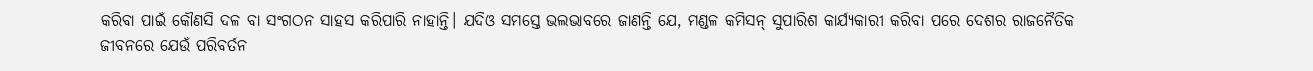କରିବା ପାଇଁ କୌଣସି ଦଳ ବା ସଂଗଠନ ସାହସ କରିପାରି ନାହାନ୍ତି। ଯଦିଓ ସମସ୍ତେ ଭଲଭାବରେ ଜାଣନ୍ତି ଯେ, ମଣ୍ଡଳ କମିସନ୍ ସୁପାରିଶ କାର୍ଯ୍ୟକାରୀ କରିବା ପରେ ଦେଶର ରାଜନୈତିକ ଜୀବନରେ ଯେଉଁ ପରିବର୍ତନ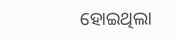ହୋଇଥିଲା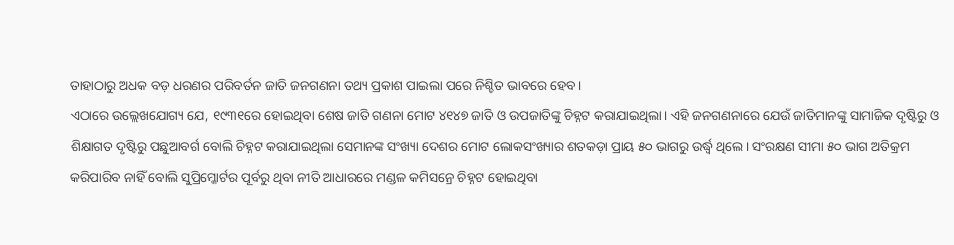ତାହାଠାରୁ ଅଧକ ବଡ଼ ଧରଣର ପରିବର୍ତନ ଜାତି ଜନଗଣନା ତଥ୍ୟ ପ୍ରକାଶ ପାଇଲା ପରେ ନିଶ୍ଚିତ ଭାବରେ ହେବ।
ଏଠାରେ ଉଲ୍ଲେଖଯୋଗ୍ୟ ଯେ, ୧୯୩୧ରେ ହୋଇଥିବା ଶେଷ ଜାତି ଗଣନା ମୋଟ ୪୧୪୭ ଜାତି ଓ ଉପଜାତିଙ୍କୁ ଚିହ୍ନଟ କରାଯାଇଥିଲା। ଏହି ଜନଗଣନାରେ ଯେଉଁ ଜାତିମାନଙ୍କୁ ସାମାଜିକ ଦୃଷ୍ଟିରୁ ଓ ଶିକ୍ଷାଗତ ଦୃଷ୍ଟିରୁ ପଛୁଆବର୍ଗ ବୋଲି ଚିହ୍ନଟ କରାଯାଇଥିଲା ସେମାନଙ୍କ ସଂଖ୍ୟା ଦେଶର ମୋଟ ଲୋକସଂଖ୍ୟାର ଶତକଡ଼ା ପ୍ରାୟ ୫୦ ଭାଗରୁ ଉର୍ଦ୍ଧ୍ୱ ଥିଲେ। ସଂରକ୍ଷଣ ସୀମା ୫୦ ଭାଗ ଅତିକ୍ରମ କରିପାରିବ ନାହିଁ ବୋଲି ସୁପ୍ରିମ୍କୋର୍ଟର ପୂର୍ବରୁ ଥିବା ନୀତି ଆଧାରରେ ମଣ୍ଡଳ କମିସନ୍ରେ ଚିହ୍ନଟ ହୋଇଥିବା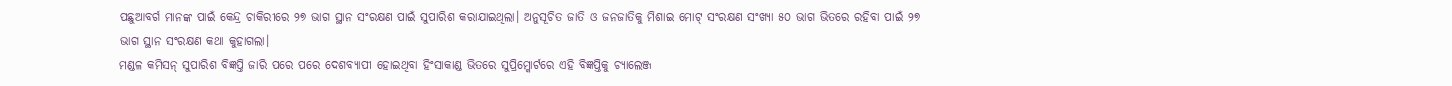ପଛୁଆବର୍ଗ ମାନଙ୍କ ପାଇଁ କେନ୍ଦ୍ର ଚାକିରୀରେ ୨୭ ଭାଗ ସ୍ଥାନ ସଂରକ୍ଷଣ ପାଇଁ ସୁପାରିଶ କରାଯାଇଥିଲା। ଅନୁସୂଚିତ ଜାତି ଓ ଜନଜାତିକୁ ମିଶାଇ ମୋଟ୍ ସଂରକ୍ଷଣ ସଂଖ୍ୟା ୫୦ ଭାଗ ଭିତରେ ରହିବା ପାଇଁ ୨୭ ଭାଗ ସ୍ଥାନ ସଂରକ୍ଷଣ କଥା କୁହାଗଲା।
ମଣ୍ଡଳ କମିସନ୍ ସୁପାରିଶ ବିଜ୍ଞପ୍ତି ଜାରି ପରେ ପରେ ଦେଶବ୍ୟାପୀ ହୋଇଥିବା ହିଂସାକାଣ୍ଡ ଭିତରେ ସୁପ୍ରିମ୍କୋର୍ଟରେ ଏହି ବିଜ୍ଞପ୍ତିକୁ ଚ୍ୟାଲେଞ୍ଜ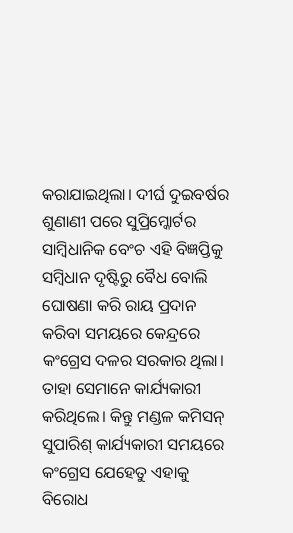କରାଯାଇଥିଲା। ଦୀର୍ଘ ଦୁଇବର୍ଷର ଶୁଣାଣୀ ପରେ ସୁପ୍ରିମ୍କୋର୍ଟର ସାମ୍ବିଧାନିକ ବେଂଚ ଏହି ବିଜ୍ଞପ୍ତିକୁ ସମ୍ବିଧାନ ଦୃଷ୍ଟିରୁ ବୈଧ ବୋଲି ଘୋଷଣା କରି ରାୟ ପ୍ରଦାନ କରିବା ସମୟରେ କେନ୍ଦ୍ରରେ କଂଗ୍ରେସ ଦଳର ସରକାର ଥିଲା। ତାହା ସେମାନେ କାର୍ଯ୍ୟକାରୀ କରିଥିଲେ। କିନ୍ତୁ ମଣ୍ଡଳ କମିସନ୍ ସୁପାରିଶ୍ କାର୍ଯ୍ୟକାରୀ ସମୟରେ କଂଗ୍ରେସ ଯେହେତୁ ଏହାକୁ ବିରୋଧ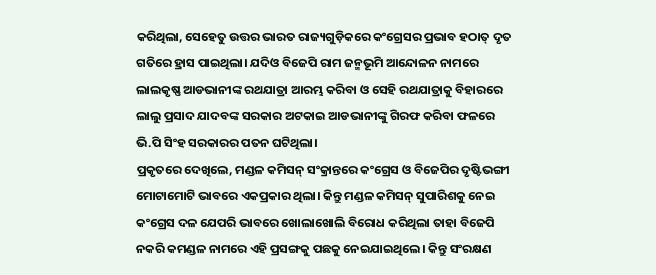କରିଥିଲା, ସେହେତୁ ଉତ୍ତର ଭାରତ ରାଜ୍ୟଗୁଡ଼ିକରେ କଂଗ୍ରେସର ପ୍ରଭାବ ହଠାତ୍ ଦୃତ ଗତିରେ ହ୍ରାସ ପାଇଥିଲା। ଯଦିଓ ବିଜେପି ରାମ ଜନ୍ମଭୂମି ଆନ୍ଦୋଳନ ନାମରେ ଲାଲକୃଷ୍ଣ ଆଡଭାନୀଙ୍କ ରଥଯାତ୍ରା ଆରମ୍ଭ କରିବା ଓ ସେହି ରଥଯାତ୍ରାକୁ ବିହାରରେ ଲାଲୁ ପ୍ରସାଦ ଯାଦବଙ୍କ ସରକାର ଅଟକାଇ ଆଡଭାନୀଙ୍କୁ ଗିରଫ କରିବା ଫଳରେ ଭି.ପି ସିଂହ ସରକାରର ପତନ ଘଟିଥିଲା।
ପ୍ରକୃତରେ ଦେଖିଲେ, ମଣ୍ଡଳ କମିସନ୍ ସଂକ୍ରାନ୍ତରେ କଂଗ୍ରେସ ଓ ବିଜେପିର ଦୃଷ୍ଟିଭଙ୍ଗୀ ମୋଟାମୋଟି ଭାବରେ ଏକପ୍ରକାର ଥିଲା। କିନ୍ତୁ ମଣ୍ଡଳ କମିସନ୍ ସୁପାରିଶକୁ ନେଇ କଂଗ୍ରେସ ଦଳ ଯେପରି ଭାବରେ ଖୋଲାଖୋଲି ବିରୋଧ କରିଥିଲା ତାହା ବିଜେପି ନକରି କମଣ୍ଡଳ ନାମରେ ଏହି ପ୍ରସଙ୍ଗକୁ ପଛକୁ ନେଇଯାଇଥିଲେ। କିନ୍ତୁ ସଂରକ୍ଷଣ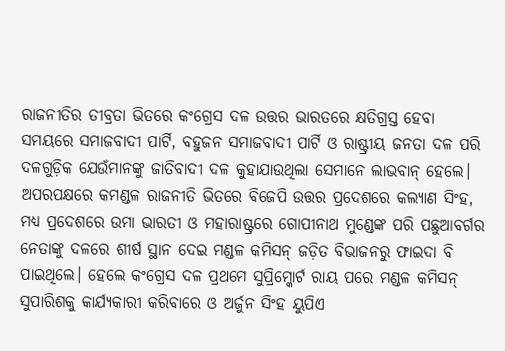ରାଜନୀତିର ତୀବ୍ରତା ଭିତରେ କଂଗ୍ରେସ ଦଳ ଉତ୍ତର ଭାରତରେ କ୍ଷତିଗ୍ରସ୍ତ ହେବା ସମୟରେ ସମାଜବାଦୀ ପାର୍ଟି, ବହୁଜନ ସମାଜବାଦୀ ପାର୍ଟି ଓ ରାଷ୍ଟ୍ରୀୟ ଜନତା ଦଳ ପରି ଦଳଗୁଡ଼ିକ ଯେଉଁମାନଙ୍କୁ ଜାତିବାଦୀ ଦଳ କୁହାଯାଉଥିଲା ସେମାନେ ଲାଭବାନ୍ ହେଲେ। ଅପରପକ୍ଷରେ କମଣ୍ଡଳ ରାଜନୀତି ଭିତରେ ବିଜେପି ଉତ୍ତର ପ୍ରଦେଶରେ କଲ୍ୟାଣ ସିଂହ, ମଧ୍ୟ ପ୍ରଦେଶରେ ଉମା ଭାରତୀ ଓ ମହାରାଷ୍ଟ୍ରରେ ଗୋପୀନାଥ ମୁଣ୍ଡେଙ୍କ ପରି ପଛୁଆବର୍ଗର ନେତାଙ୍କୁ ଦଳରେ ଶୀର୍ଷ ସ୍ଥାନ ଦେଇ ମଣ୍ଡଳ କମିସନ୍ ଜଡ଼ିତ ବିଭାଜନରୁ ଫାଇଦା ବି ପାଇଥିଲେ। ହେଲେ କଂଗ୍ରେସ ଦଳ ପ୍ରଥମେ ସୁପ୍ରିମ୍କୋର୍ଟ ରାୟ ପରେ ମଣ୍ଡଳ କମିସନ୍ ସୁପାରିଶକୁ କାର୍ଯ୍ୟକାରୀ କରିବାରେ ଓ ଅର୍ଜୁନ ସିଂହ ୟୁପିଏ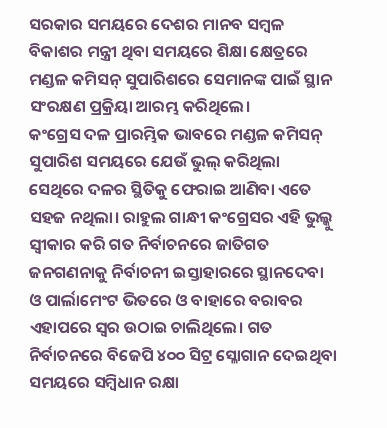ସରକାର ସମୟରେ ଦେଶର ମାନବ ସମ୍ବଳ ବିକାଶର ମନ୍ତ୍ରୀ ଥିବା ସମୟରେ ଶିକ୍ଷା କ୍ଷେତ୍ରରେ ମଣ୍ଡଳ କମିସନ୍ ସୁପାରିଶରେ ସେମାନଙ୍କ ପାଇଁ ସ୍ଥାନ ସଂରକ୍ଷଣ ପ୍ରକ୍ରିୟା ଆରମ୍ଭ କରିଥିଲେ।
କଂଗ୍ରେସ ଦଳ ପ୍ରାରମ୍ଭିକ ଭାବରେ ମଣ୍ଡଳ କମିସନ୍ ସୁପାରିଶ ସମୟରେ ଯେଉଁ ଭୁଲ୍ କରିଥିଲା ସେଥିରେ ଦଳର ସ୍ଥିତିକୁ ଫେରାଇ ଆଣିବା ଏତେ ସହଜ ନଥିଲା। ରାହୁଲ ଗାନ୍ଧୀ କଂଗ୍ରେସର ଏହି ଭୁଲ୍କୁ ସ୍ୱୀକାର କରି ଗତ ନିର୍ବାଚନରେ ଜାତିଗତ ଜନଗଣନାକୁ ନିର୍ବାଚନୀ ଇସ୍ତାହାରରେ ସ୍ଥାନଦେବା ଓ ପାର୍ଲାମେଂଟ ଭିତରେ ଓ ବାହାରେ ବରାବର ଏହାପରେ ସ୍ୱର ଉଠାଇ ଚାଲିଥିଲେ। ଗତ ନିର୍ବାଚନରେ ବିଜେପି ୪୦୦ ସିଟ୍ର ସ୍ଳୋଗାନ ଦେଇଥିବା ସମୟରେ ସମ୍ବିଧାନ ରକ୍ଷା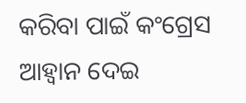କରିବା ପାଇଁ କଂଗ୍ରେସ ଆହ୍ୱାନ ଦେଇ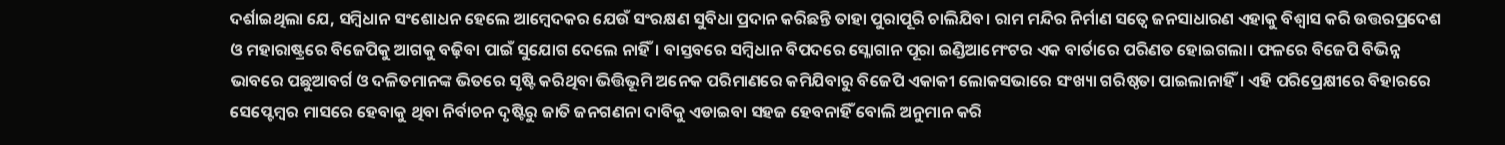ଦର୍ଶାଇଥିଲା ଯେ, ସମ୍ବିଧାନ ସଂଶୋଧନ ହେଲେ ଆମ୍ବେଦକର ଯେଉଁ ସଂରକ୍ଷଣ ସୁବିଧା ପ୍ରଦାନ କରିଛନ୍ତି ତାହା ପୁରାପୂରି ଚାଲିଯିବ। ରାମ ମନ୍ଦିର ନିର୍ମାଣ ସତ୍ୱେ ଜନସାଧାରଣ ଏହାକୁ ବିଶ୍ୱାସ କରି ଉତ୍ତରପ୍ରଦେଶ ଓ ମହାରାଷ୍ଟ୍ରରେ ବିଜେପିକୁ ଆଗକୁ ବଢ଼ିବା ପାଇଁ ସୁଯୋଗ ଦେଲେ ନାହିଁ। ବାସ୍ତବରେ ସମ୍ବିଧାନ ବିପଦରେ ସ୍ଳୋଗାନ ପୂରା ଇଣ୍ଡିଆମେଂଟର ଏକ ବାର୍ତାରେ ପରିଣତ ହୋଇଗଲା। ଫଳରେ ବିଜେପି ବିଭିନ୍ନ ଭାବରେ ପଛୁଆବର୍ଗ ଓ ଦଳିତମାନଙ୍କ ଭିତରେ ସୃଷ୍ଟି କରିଥିବା ଭିତ୍ତିଭୂମି ଅନେକ ପରିମାଣରେ କମିଯିବାରୁ ବିଜେପି ଏକାକୀ ଲୋକସଭାରେ ସଂଖ୍ୟା ଗରିଷ୍ଠତା ପାଇଲାନାହିଁ। ଏହି ପରିପ୍ରେକ୍ଷୀରେ ବିହାରରେ ସେପ୍ଟେମ୍ବର ମାସରେ ହେବାକୁ ଥିବା ନିର୍ବାଚନ ଦୃଷ୍ଟିରୁ ଜାତି ଜନଗଣନା ଦାବିକୁ ଏଡାଇବା ସହଜ ହେବନାହିଁ ବୋଲି ଅନୁମାନ କରି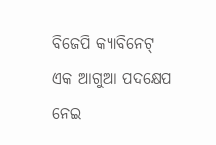ବିଜେପି କ୍ୟାବିନେଟ୍ ଏକ ଆଗୁଆ ପଦକ୍ଷେପ ନେଇ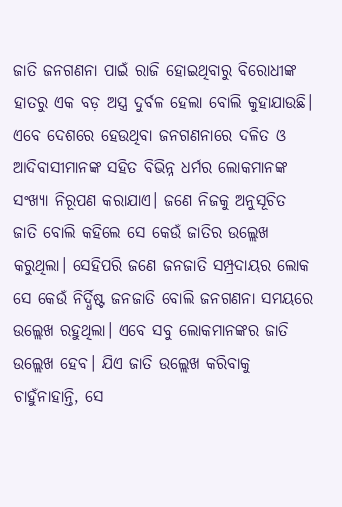ଜାତି ଜନଗଣନା ପାଇଁ ରାଜି ହୋଇଥିବାରୁ ବିରୋଧୀଙ୍କ ହାତରୁ ଏକ ବଡ଼ ଅସ୍ତ୍ର ଦୁର୍ବଳ ହେଲା ବୋଲି କୁହାଯାଉଛି।
ଏବେ ଦେଶରେ ହେଉଥିବା ଜନଗଣନାରେ ଦଳିତ ଓ ଆଦିବାସୀମାନଙ୍କ ସହିତ ବିଭିନ୍ନ ଧର୍ମର ଲୋକମାନଙ୍କ ସଂଖ୍ୟା ନିରୂପଣ କରାଯାଏ। ଜଣେ ନିଜକୁ ଅନୁସୂଚିତ ଜାତି ବୋଲି କହିଲେ ସେ କେଉଁ ଜାତିର ଉଲ୍ଲେଖ କରୁଥିଲା। ସେହିପରି ଜଣେ ଜନଜାତି ସମ୍ପ୍ରଦାୟର ଲୋକ ସେ କେଉଁ ନିର୍ଦ୍ଧିଷ୍ଟ ଜନଜାତି ବୋଲି ଜନଗଣନା ସମୟରେ ଉଲ୍ଲେଖ ରହୁଥିଲା। ଏବେ ସବୁ ଲୋକମାନଙ୍କର ଜାତି ଉଲ୍ଲେଖ ହେବ। ଯିଏ ଜାତି ଉଲ୍ଲେଖ କରିବାକୁ ଚାହୁଁନାହାନ୍ତି, ସେ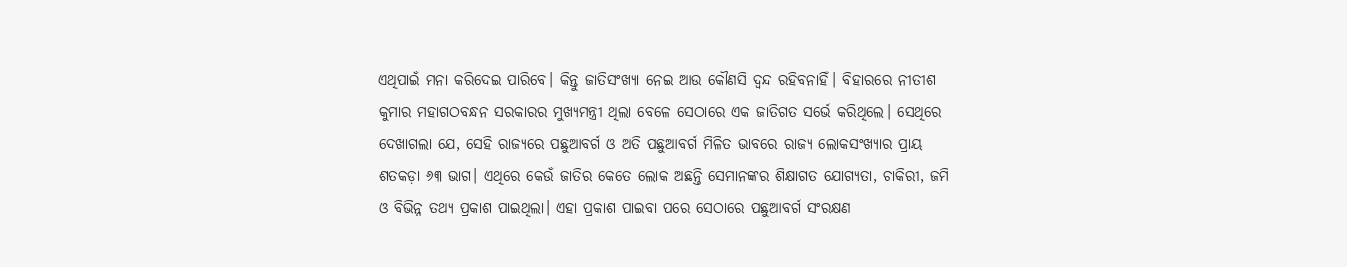ଏଥିପାଇଁ ମନା କରିଦେଇ ପାରିବେ। କିନ୍ତୁ ଜାତିସଂଖ୍ୟା ନେଇ ଆଉ କୌଣସି ଦ୍ୱନ୍ଦ ରହିବନାହିଁ। ବିହାରରେ ନୀତୀଶ କୁମାର ମହାଗଠବନ୍ଧନ ସରକାରର ମୁଖ୍ୟମନ୍ତ୍ରୀ ଥିଲା ବେଳେ ସେଠାରେ ଏକ ଜାତିଗତ ସର୍ଭେ କରିଥିଲେ। ସେଥିରେ ଦେଖାଗଲା ଯେ, ସେହି ରାଜ୍ୟରେ ପଛୁଆବର୍ଗ ଓ ଅତି ପଛୁଆବର୍ଗ ମିଳିତ ଭାବରେ ରାଜ୍ୟ ଲୋକସଂଖ୍ୟାର ପ୍ରାୟ ଶତକଡ଼ା ୬୩ ଭାଗ। ଏଥିରେ କେଉଁ ଜାତିର କେତେ ଲୋକ ଅଛନ୍ତି ସେମାନଙ୍କର ଶିକ୍ଷାଗତ ଯୋଗ୍ୟତା, ଚାକିରୀ, ଜମି ଓ ବିଭିନ୍ନ ତଥ୍ୟ ପ୍ରକାଶ ପାଇଥିଲା। ଏହା ପ୍ରକାଶ ପାଇବା ପରେ ସେଠାରେ ପଛୁଆବର୍ଗ ସଂରକ୍ଷଣ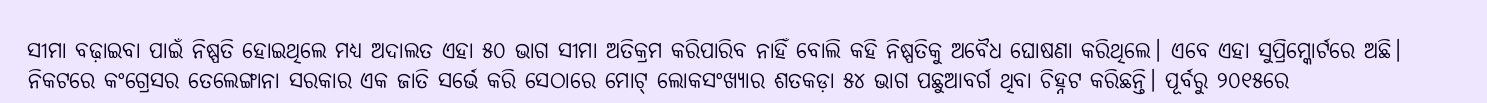ସୀମା ବଢ଼ାଇବା ପାଇଁ ନିଷ୍ପତି ହୋଇଥିଲେ ମଧ୍ୟ ଅଦାଲତ ଏହା ୫୦ ଭାଗ ସୀମା ଅତିକ୍ରମ କରିପାରିବ ନାହିଁ ବୋଲି କହି ନିଷ୍ପତିକୁ ଅବୈଧ ଘୋଷଣା କରିଥିଲେ। ଏବେ ଏହା ସୁପ୍ରିମ୍କୋର୍ଟରେ ଅଛି।
ନିକଟରେ କଂଗ୍ରେସର ତେଲେଙ୍ଗାନା ସରକାର ଏକ ଜାତି ସର୍ଭେ କରି ସେଠାରେ ମୋଟ୍ ଲୋକସଂଖ୍ୟାର ଶତକଡ଼ା ୫୪ ଭାଗ ପଛୁଆବର୍ଗ ଥିବା ଚିହ୍ନଟ କରିଛନ୍ତି। ପୂର୍ବରୁ ୨୦୧୫ରେ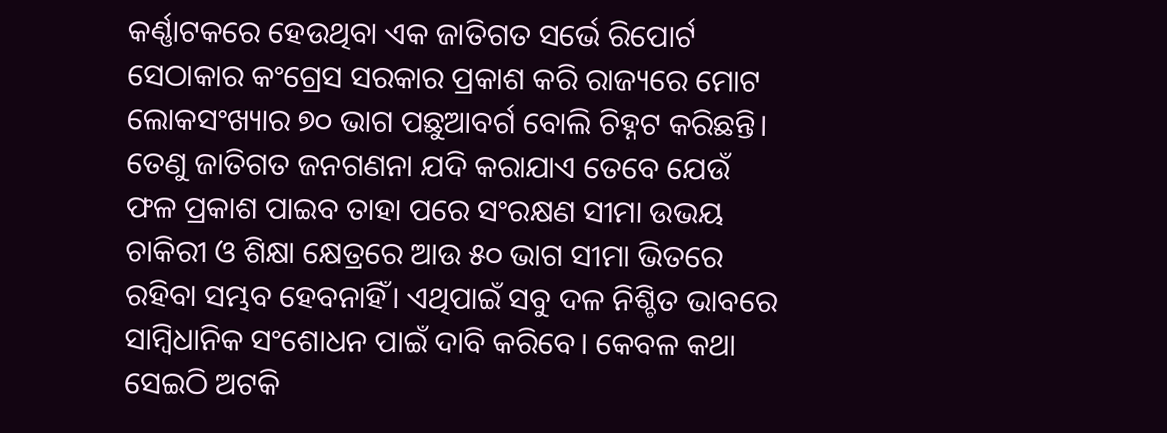କର୍ଣ୍ଣାଟକରେ ହେଉଥିବା ଏକ ଜାତିଗତ ସର୍ଭେ ରିପୋର୍ଟ ସେଠାକାର କଂଗ୍ରେସ ସରକାର ପ୍ରକାଶ କରି ରାଜ୍ୟରେ ମୋଟ ଲୋକସଂଖ୍ୟାର ୭୦ ଭାଗ ପଛୁଆବର୍ଗ ବୋଲି ଚିହ୍ନଟ କରିଛନ୍ତି। ତେଣୁ ଜାତିଗତ ଜନଗଣନା ଯଦି କରାଯାଏ ତେବେ ଯେଉଁ ଫଳ ପ୍ରକାଶ ପାଇବ ତାହା ପରେ ସଂରକ୍ଷଣ ସୀମା ଉଭୟ ଚାକିରୀ ଓ ଶିକ୍ଷା କ୍ଷେତ୍ରରେ ଆଉ ୫୦ ଭାଗ ସୀମା ଭିତରେ ରହିବା ସମ୍ଭବ ହେବନାହିଁ। ଏଥିପାଇଁ ସବୁ ଦଳ ନିଶ୍ଚିତ ଭାବରେ ସାମ୍ବିଧାନିକ ସଂଶୋଧନ ପାଇଁ ଦାବି କରିବେ। କେବଳ କଥା ସେଇଠି ଅଟକି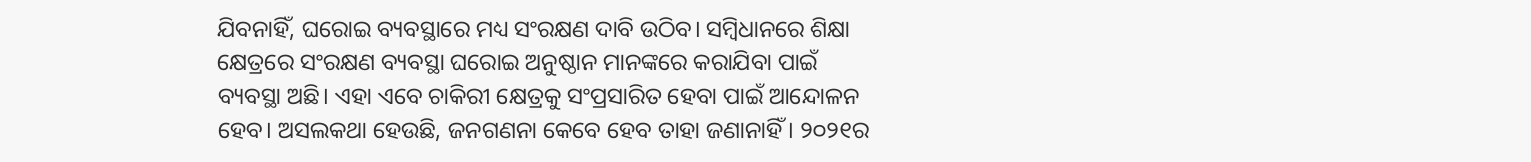ଯିବନାହିଁ, ଘରୋଇ ବ୍ୟବସ୍ଥାରେ ମଧ୍ୟ ସଂରକ୍ଷଣ ଦାବି ଉଠିବ। ସମ୍ବିଧାନରେ ଶିକ୍ଷା କ୍ଷେତ୍ରରେ ସଂରକ୍ଷଣ ବ୍ୟବସ୍ଥା ଘରୋଇ ଅନୁଷ୍ଠାନ ମାନଙ୍କରେ କରାଯିବା ପାଇଁ ବ୍ୟବସ୍ଥା ଅଛି। ଏହା ଏବେ ଚାକିରୀ କ୍ଷେତ୍ରକୁ ସଂପ୍ରସାରିତ ହେବା ପାଇଁ ଆନ୍ଦୋଳନ ହେବ। ଅସଲକଥା ହେଉଛି, ଜନଗଣନା କେବେ ହେବ ତାହା ଜଣାନାହିଁ। ୨୦୨୧ର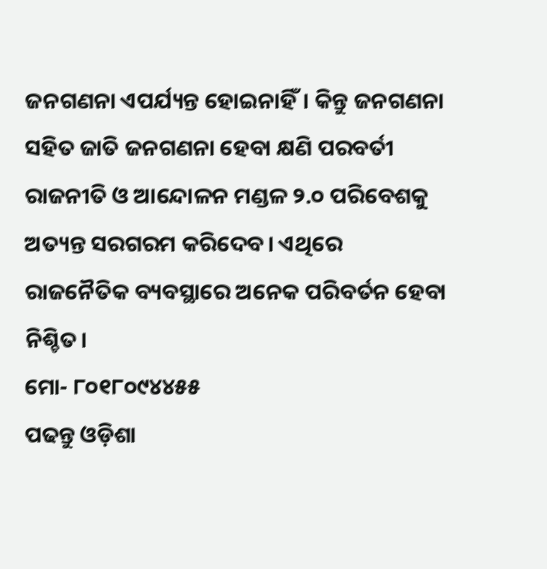ଜନଗଣନା ଏପର୍ଯ୍ୟନ୍ତ ହୋଇନାହିଁ। କିନ୍ତୁ ଜନଗଣନା ସହିତ ଜାତି ଜନଗଣନା ହେବା କ୍ଷଣି ପରବର୍ତୀ ରାଜନୀତି ଓ ଆନ୍ଦୋଳନ ମଣ୍ଡଳ ୨.୦ ପରିବେଶକୁ ଅତ୍ୟନ୍ତ ସରଗରମ କରିଦେବ। ଏଥିରେ ରାଜନୈତିକ ବ୍ୟବସ୍ଥାରେ ଅନେକ ପରିବର୍ତନ ହେବା ନିଶ୍ଚିତ।
ମୋ- ୮୦୧୮୦୯୪୪୫୫
ପଢନ୍ତୁ ଓଡ଼ିଶା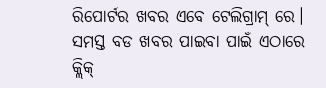ରିପୋର୍ଟର ଖବର ଏବେ ଟେଲିଗ୍ରାମ୍ ରେ। ସମସ୍ତ ବଡ ଖବର ପାଇବା ପାଇଁ ଏଠାରେ କ୍ଲିକ୍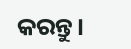କରନ୍ତୁ।